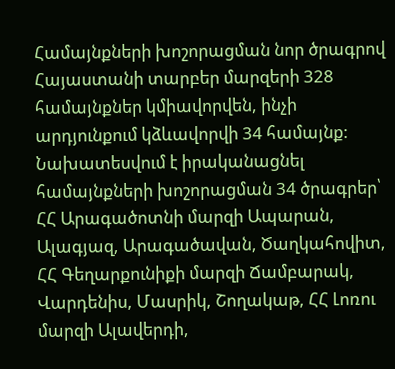Համայնքների խոշորացման նոր ծրագրով Հայաստանի տարբեր մարզերի 328 համայնքներ կմիավորվեն, ինչի արդյունքում կձևավորվի 34 համայնք: Նախատեսվում է իրականացնել համայնքների խոշորացման 34 ծրագրեր՝ ՀՀ Արագածոտնի մարզի Ապարան, Ալագյազ, Արագածավան, Ծաղկահովիտ, ՀՀ Գեղարքունիքի մարզի Ճամբարակ, Վարդենիս, Մասրիկ, Շողակաթ, ՀՀ Լոռու մարզի Ալավերդի,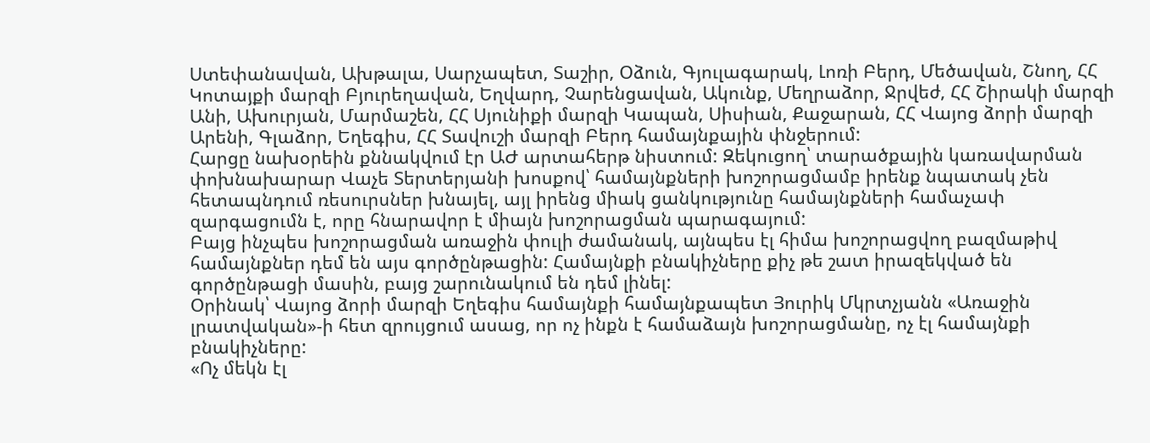Ստեփանավան, Ախթալա, Սարչապետ, Տաշիր, Օձուն, Գյուլագարակ, Լոռի Բերդ, Մեծավան, Շնող, ՀՀ Կոտայքի մարզի Բյուրեղավան, Եղվարդ, Չարենցավան, Ակունք, Մեղրաձոր, Ջրվեժ, ՀՀ Շիրակի մարզի Անի, Ախուրյան, Մարմաշեն, ՀՀ Սյունիքի մարզի Կապան, Սիսիան, Քաջարան, ՀՀ Վայոց ձորի մարզի Արենի, Գլաձոր, Եղեգիս, ՀՀ Տավուշի մարզի Բերդ համայնքային փնջերում:
Հարցը նախօրեին քննակվում էր ԱԺ արտահերթ նիստում: Զեկուցող՝ տարածքային կառավարման փոխնախարար Վաչե Տերտերյանի խոսքով՝ համայնքների խոշորացմամբ իրենք նպատակ չեն հետապնդում ռեսուրսներ խնայել, այլ իրենց միակ ցանկությունը համայնքների համաչափ զարգացումն է, որը հնարավոր է միայն խոշորացման պարագայում:
Բայց ինչպես խոշորացման առաջին փուլի ժամանակ, այնպես էլ հիմա խոշորացվող բազմաթիվ համայնքներ դեմ են այս գործընթացին: Համայնքի բնակիչները քիչ թե շատ իրազեկված են գործընթացի մասին, բայց շարունակում են դեմ լինել:
Օրինակ՝ Վայոց ձորի մարզի Եղեգիս համայնքի համայնքապետ Յուրիկ Մկրտչյանն «Առաջին լրատվական»-ի հետ զրույցում ասաց, որ ոչ ինքն է համաձայն խոշորացմանը, ոչ էլ համայնքի բնակիչները:
«Ոչ մեկն էլ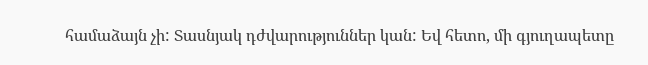համաձայն չի: Տասնյակ դժվարություններ կան: Եվ հետո, մի գյուղապետը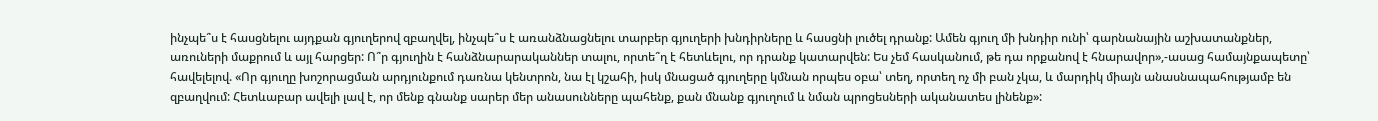ինչպե՞ս է հասցնելու այդքան գյուղերով զբաղվել, ինչպե՞ս է առանձնացնելու տարբեր գյուղերի խնդիրները և հասցնի լուծել դրանք: Ամեն գյուղ մի խնդիր ունի՝ գարնանային աշխատանքներ, առուների մաքրում և այլ հարցեր: Ո՞ր գյուղին է հանձնարարականներ տալու, որտե՞ղ է հետևելու, որ դրանք կատարվեն: Ես չեմ հասկանում, թե դա որքանով է հնարավոր»,-ասաց համայնքապետը՝ հավելելով. «Որ գյուղը խոշորացման արդյունքում դառնա կենտրոն, նա էլ կշահի, իսկ մնացած գյուղերը կմնան որպես օբա՝ տեղ, որտեղ ոչ մի բան չկա, և մարդիկ միայն անասնապահությամբ են զբաղվում: Հետևաբար ավելի լավ է, որ մենք գնանք սարեր մեր անասունները պահենք, քան մնանք գյուղում և նման պրոցեսների ականատես լինենք»: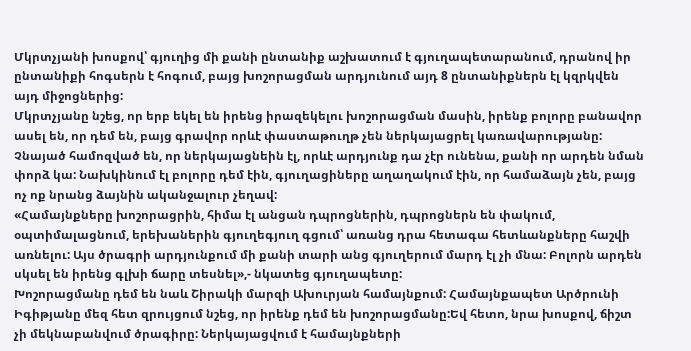Մկրտչյանի խոսքով՝ գյուղից մի քանի ընտանիք աշխատում է գյուղապետարանում, դրանով իր ընտանիքի հոգսերն է հոգում, բայց խոշորացման արդյունում այդ 8 ընտանիքներն էլ կզրկվեն այդ միջոցներից:
Մկրտչյանը նշեց, որ երբ եկել են իրենց իրազեկելու խոշորացման մասին, իրենք բոլորը բանավոր ասել են, որ դեմ են, բայց գրավոր որևէ փաստաթուղթ չեն ներկայացրել կառավարությանը: Չնայած համոզված են, որ ներկայացնեին էլ, որևէ արդյունք դա չէր ունենա, քանի որ արդեն նման փորձ կա: Նախկինում էլ բոլորը դեմ էին, գյուղացիները աղաղակում էին, որ համաձայն չեն, բայց ոչ ոք նրանց ձայնին ականջալուր չեղավ:
«Համայնքները խոշորացրին, հիմա էլ անցան դպրոցներին, դպրոցներն են փակում, օպտիմալացնում, երեխաներին գյուղեգյուղ գցում՝ առանց դրա հետագա հետևանքները հաշվի առնելու: Այս ծրագրի արդյունքում մի քանի տարի անց գյուղերում մարդ էլ չի մնա: Բոլորն արդեն սկսել են իրենց գլխի ճարը տեսնել»,- նկատեց գյուղապետը:
Խոշորացմանը դեմ են նաև Շիրակի մարզի Ախուրյան համայնքում: Համայնքապետ Արծրունի Իգիթյանը մեզ հետ զրույցում նշեց, որ իրենք դեմ են խոշորացմանը:Եվ հետո, նրա խոսքով, ճիշտ չի մեկնաբանվում ծրագիրը: Ներկայացվում է համայնքների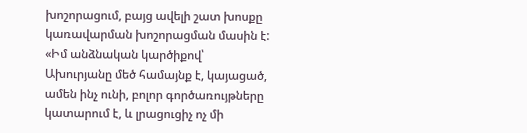խոշորացում, բայց ավելի շատ խոսքը կառավարման խոշորացման մասին է: «Իմ անձնական կարծիքով՝ Ախուրյանը մեծ համայնք է, կայացած, ամեն ինչ ունի, բոլոր գործառույթները կատարում է, և լրացուցիչ ոչ մի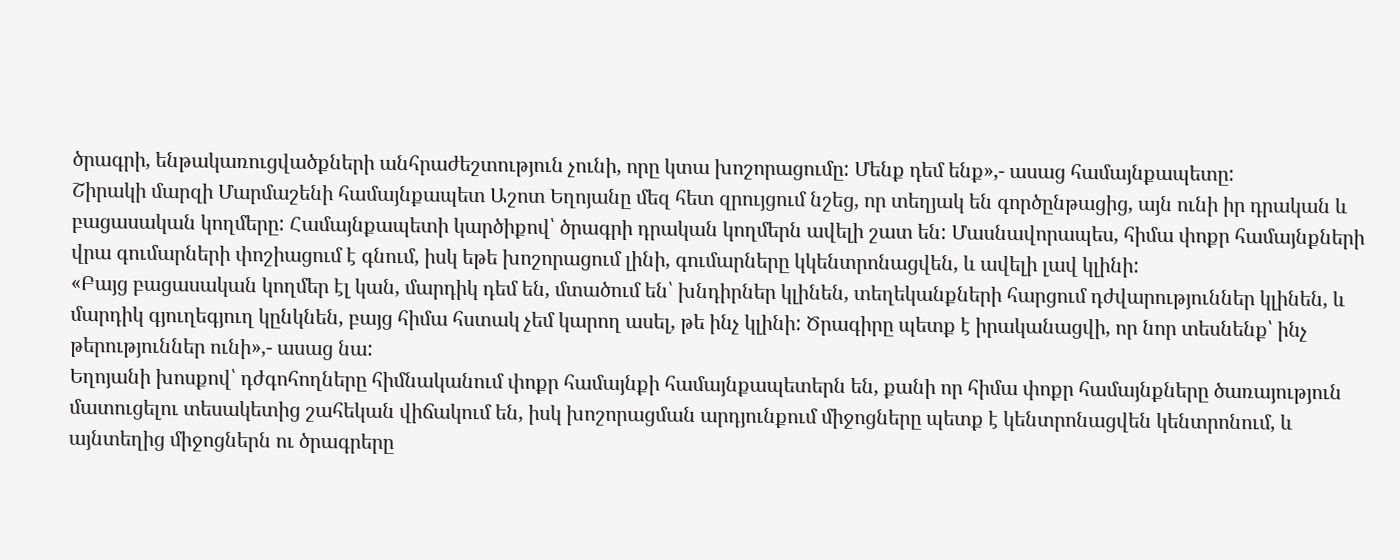ծրագրի, ենթակառուցվածքների անհրաժեշտություն չունի, որը կտա խոշորացումը: Մենք դեմ ենք»,- ասաց համայնքապետը:
Շիրակի մարզի Մարմաշենի համայնքապետ Աշոտ Եղոյանը մեզ հետ զրույցում նշեց, որ տեղյակ են գործընթացից, այն ունի իր դրական և բացասական կողմերը: Համայնքապետի կարծիքով՝ ծրագրի դրական կողմերն ավելի շատ են: Մասնավորապես, հիմա փոքր համայնքների վրա գումարների փոշիացում է գնում, իսկ եթե խոշորացում լինի, գումարները կկենտրոնացվեն, և ավելի լավ կլինի:
«Բայց բացասական կողմեր էլ կան, մարդիկ դեմ են, մտածում են՝ խնդիրներ կլինեն, տեղեկանքների հարցում դժվարություններ կլինեն, և մարդիկ գյուղեգյուղ կընկնեն, բայց հիմա հստակ չեմ կարող ասել, թե ինչ կլինի: Ծրագիրը պետք է իրականացվի, որ նոր տեսնենք՝ ինչ թերություններ ունի»,- ասաց նա:
Եղոյանի խոսքով՝ դժգոհողները հիմնականում փոքր համայնքի համայնքապետերն են, քանի որ հիմա փոքր համայնքները ծառայություն մատուցելու տեսակետից շահեկան վիճակում են, իսկ խոշորացման արդյունքում միջոցները պետք է կենտրոնացվեն կենտրոնում, և այնտեղից միջոցներն ու ծրագրերը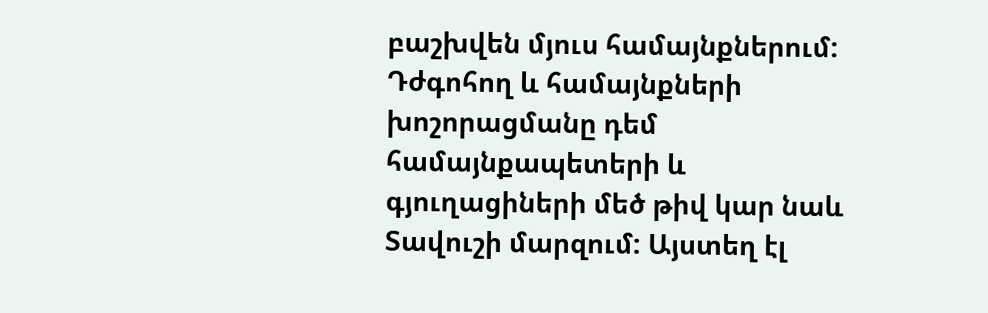բաշխվեն մյուս համայնքներում:
Դժգոհող և համայնքների խոշորացմանը դեմ համայնքապետերի և գյուղացիների մեծ թիվ կար նաև Տավուշի մարզում: Այստեղ էլ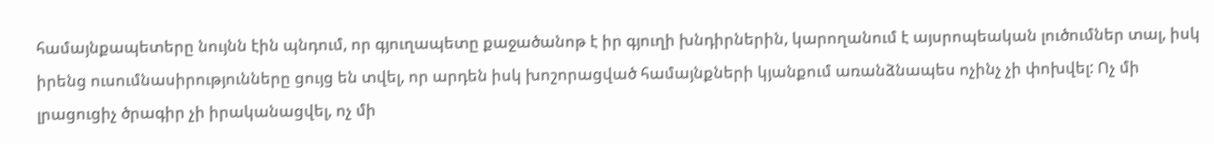համայնքապետերը նույնն էին պնդում, որ գյուղապետը քաջածանոթ է իր գյուղի խնդիրներին, կարողանում է այսրոպեական լուծումներ տալ, իսկ իրենց ուսումնասիրությունները ցույց են տվել, որ արդեն իսկ խոշորացված համայնքների կյանքում առանձնապես ոչինչ չի փոխվել: Ոչ մի լրացուցիչ ծրագիր չի իրականացվել, ոչ մի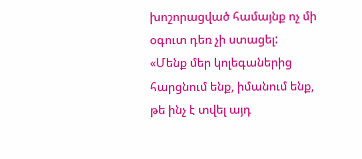խոշորացված համայնք ոչ մի օգուտ դեռ չի ստացել:
«Մենք մեր կոլեգաներից հարցնում ենք, իմանում ենք, թե ինչ է տվել այդ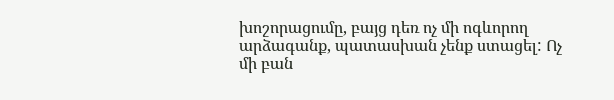խոշորացումը, բայց դեռ ոչ մի ոգևորող արձագանք, պատասխան չենք ստացել: Ոչ մի բան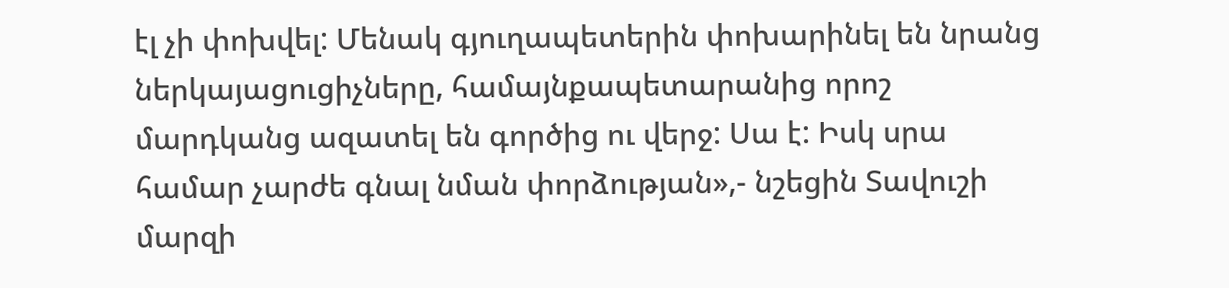էլ չի փոխվել: Մենակ գյուղապետերին փոխարինել են նրանց ներկայացուցիչները, համայնքապետարանից որոշ մարդկանց ազատել են գործից ու վերջ: Սա է: Իսկ սրա համար չարժե գնալ նման փորձության»,- նշեցին Տավուշի մարզի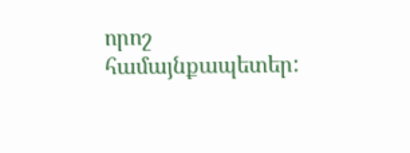որոշ համայնքապետեր: